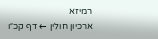רמיזא
ארכיון חולין ← דף קכ״ו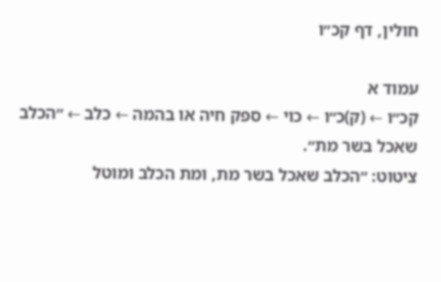חולין, דף קכ״ו

עמוד א
קכ״ו ← (ק)כ״ו ← כוי ← ספק חיה או בהמה ← כלב ← ״הכלב שאכל בשר מת״.
ציטוט: ״הכלב שאכל בשר מת, ומת הכלב ומוטל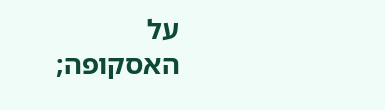על האסקופה;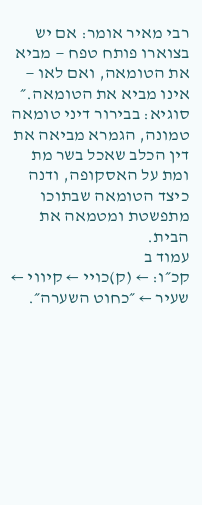רבי מאיר אומר: אם יש בצוארו פותח טפח — מביא את הטומאה, ואם לאו — אינו מביא את הטומאה.״
סוגיא: בבירור דיני טומאה טמונה, הגמרא מביאה את דין הכלב שאכל בשר מת ומת על האסקופה, ודנה כיצד הטומאה שבתוכו מתפשטת ומטמאה את הבית.
עמוד ב
קכ״ו: ← (ק)כויי ← קיווי ← שעיר ← ״כחוט השערה״.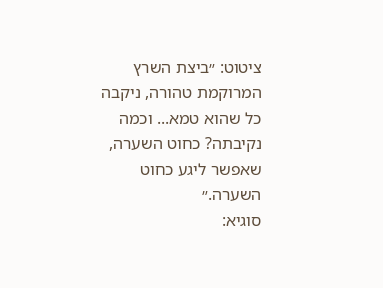ציטוט: ״ביצת השרץ המרוקמת טהורה, ניקבה כל שהוא טמא... וכמה נקיבתה? כחוט השערה, שאפשר ליגע כחוט השערה.״
סוגיא: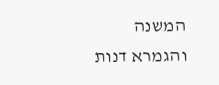המשנה והגמרא דנות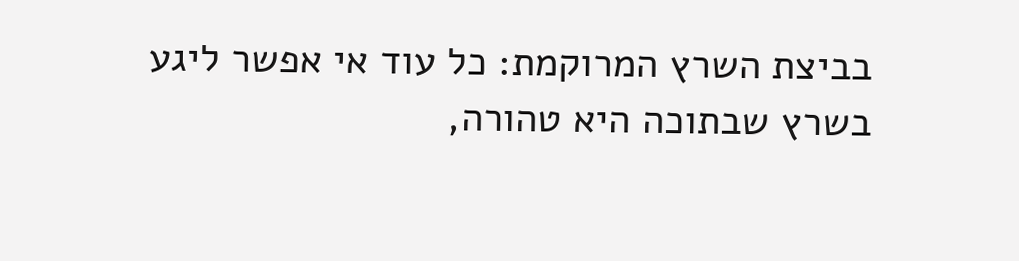בביצת השרץ המרוקמת: כל עוד אי אפשר ליגע בשרץ שבתוכה היא טהורה,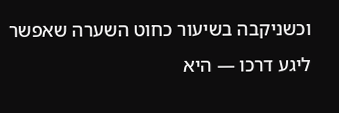וכשניקבה בשיעור כחוט השערה שאפשר ליגע דרכו — היא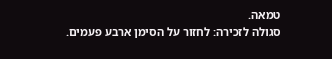טמאה.
סגולה לזכירה: לחזור על הסימן ארבע פעמים.